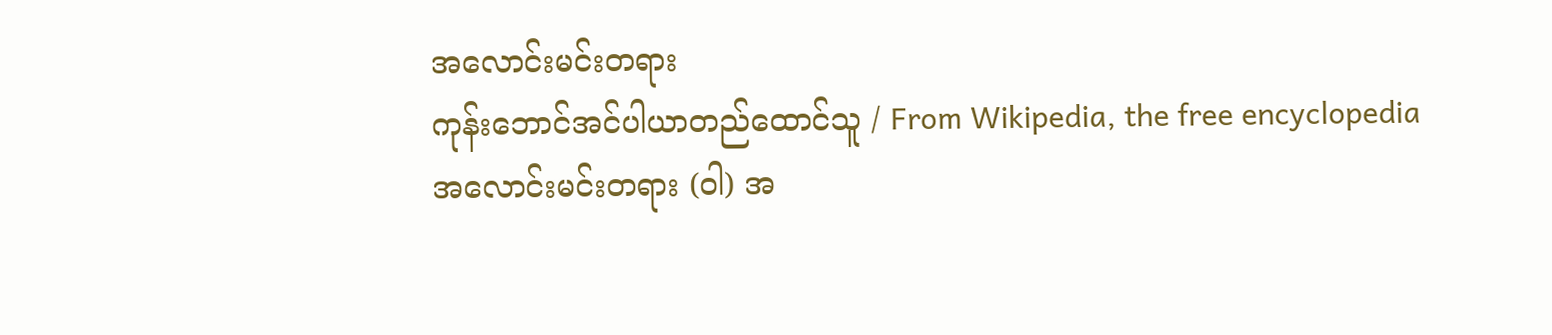အလောင်းမင်းတရား
ကုန်းဘောင်အင်ပါယာတည်ထောင်သူ / From Wikipedia, the free encyclopedia
အလောင်းမင်းတရား (ဝါ) အ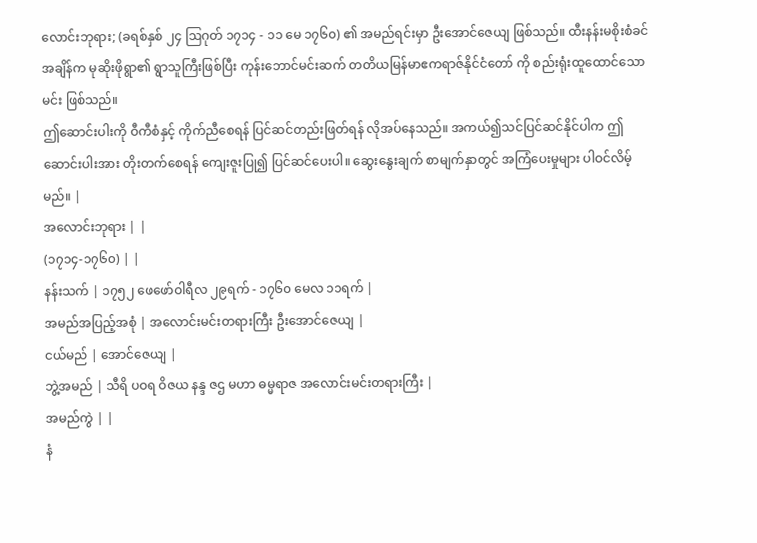လောင်းဘုရား; (ခရစ်နှစ် ၂၄ ဩဂုတ် ၁၇၁၄ - ၁၁ မေ ၁၇၆၀) ၏ အမည်ရင်းမှာ ဦးအောင်ဇေယျ ဖြစ်သည်။ ထီးနန်းမစိုးစံခင်အချိန်က မုဆိုးဖိုရွာ၏ ရွာသူကြီးဖြစ်ပြီး ကုန်းဘောင်မင်းဆက် တတိယမြန်မာဧကရာဇ်နိုင်ငံတော် ကို စည်းရုံးထူထောင်သောမင်း ဖြစ်သည်။
ဤဆောင်းပါးကို ဝီကီစံနှင့် ကိုက်ညီစေရန် ပြင်ဆင်တည်းဖြတ်ရန် လိုအပ်နေသည်။ အကယ်၍သင်ပြင်ဆင်နိုင်ပါက ဤဆောင်းပါးအား တိုးတက်စေရန် ကျေးဇူးပြု၍ ပြင်ဆင်ပေးပါ။ ဆွေးနွေးချက် စာမျက်နှာတွင် အကြံပေးမှုများ ပါဝင်လိမ့်မည်။ |
အလောင်းဘုရား | |
(၁၇၁၄-၁၇၆၀) | |
နန်းသက် | ၁၇၅၂ ဖေဖော်ဝါရီလ ၂၉ရက် - ၁၇၆၀ မေလ ၁၁ရက် |
အမည်အပြည့်အစုံ | အလောင်းမင်းတရားကြီး ဦးအောင်ဇေယျ |
ငယ်မည် | အောင်ဇေယျ |
ဘွဲ့အမည် | သီရိ ပဝရ ဝိဇယ နန္ဒ ဇဌ မဟာ ဓမ္မရာဇ အလောင်းမင်းတရားကြီး |
အမည်ကွဲ | |
နံ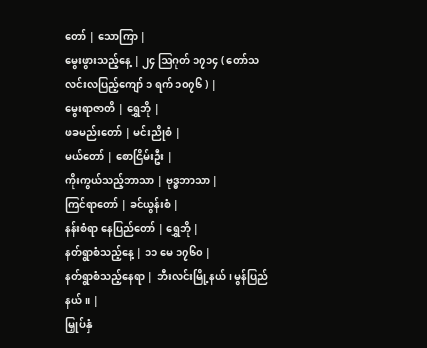တော် | သောကြာ |
မွေးဖွားသည့်နေ့ | ၂၄ ဩဂုတ် ၁၇၁၄ ( တော်သလင်းလပြည့်ကျော် ၁ ရက် ၁၀၇၆ ) |
မွေးရာဇာတိ | ရွှေဘို |
ဖခမည်းတော် | မင်းညိုစံ |
မယ်တော် | စောငြိမ်းဦး |
ကိုးကွယ်သည့်ဘာသာ | ဗုဒ္ဓဘာသာ |
ကြင်ရာတော် | ခင်ယွန်းစံ |
နန်းစံရာ နေပြည်တော် | ရွှေဘို |
နတ်ရွာစံသည့်နေ့ | ၁၁ မေ ၁၇၆၀ |
နတ်ရွာစံသည့်နေရာ | ဘီးလင်းမြို့နယ်၊ မွန်ပြည်နယ်။ |
မြှုပ်နှံ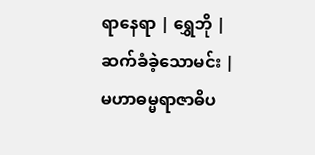ရာနေရာ | ရွှေဘို |
ဆက်ခံခဲ့သောမင်း | မဟာဓမ္မရာဇာဓိပ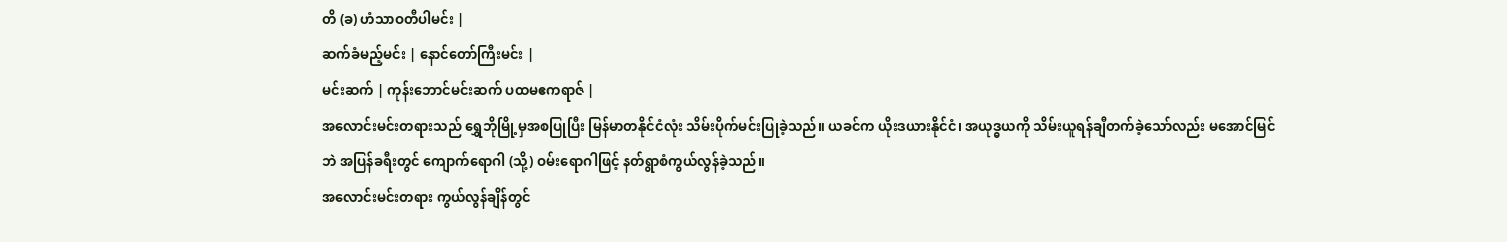တိ (ခ) ဟံသာဝတီပါမင်း |
ဆက်ခံမည့်မင်း | နောင်တော်ကြီးမင်း |
မင်းဆက် | ကုန်းဘောင်မင်းဆက် ပထမဧကရာဇ် |
အလောင်းမင်းတရားသည် ရွှေဘိုမြို့မှအစပြုပြီး မြန်မာတနိုင်ငံလုံး သိမ်းပိုက်မင်းပြုခဲ့သည်။ ယခင်က ယိုးဒယားနိုင်ငံ၊ အယုဒ္ဓယကို သိမ်းယူရန်ချီတက်ခဲ့သော်လည်း မအောင်မြင်ဘဲ အပြန်ခရီးတွင် ကျောက်ရောဂါ (သို့) ဝမ်းရောဂါဖြင့် နတ်ရွာစံကွယ်လွန်ခဲ့သည်။
အလောင်းမင်းတရား ကွယ်လွန်ချိန်တွင်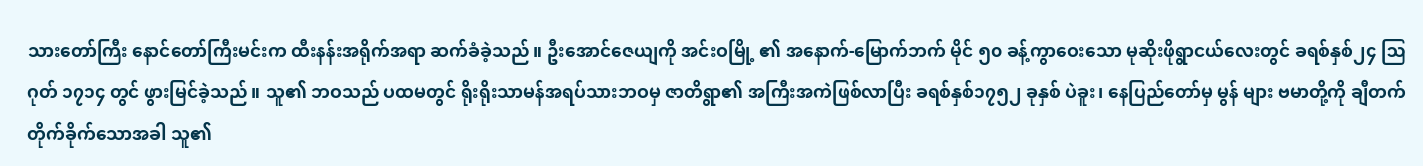သားတော်ကြီး နောင်တော်ကြီးမင်းက ထီးနန်းအရိုက်အရာ ဆက်ခံခဲ့သည်။ ဦးအောင်ဇေယျကို အင်းဝမြို့ ၏ အနောက်-မြောက်ဘက် မိုင် ၅၀ ခန့်ကွာဝေးသော မုဆိုးဖိုရွာငယ်လေးတွင် ခရစ်နှစ်၂၄ ဩဂုတ် ၁၇၁၄ တွင် ဖွားမြင်ခဲ့သည်။ သူ၏ ဘဝသည် ပထမတွင် ရိုးရိုးသာမန်အရပ်သားဘဝမှ ဇာတိရွာ၏ အကြီးအကဲဖြစ်လာပြီး ခရစ်နှစ်၁၇၅၂ ခုနှစ် ပဲခူး၊ နေပြည်တော်မှ မွန် များ ဗမာတို့ကို ချီတက်တိုက်ခိုက်သောအခါ သူ၏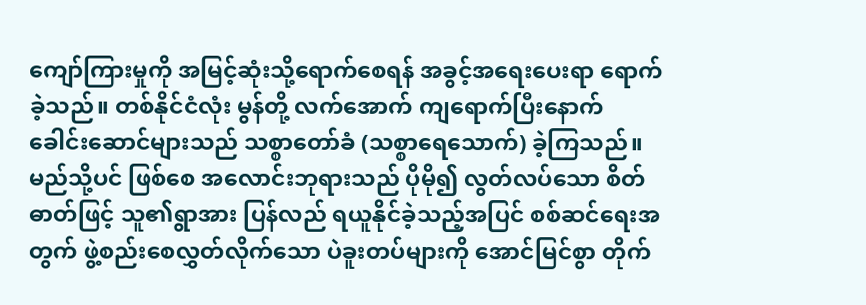ကျော်ကြားမှုကို အမြင့်ဆုံးသို့ရောက်စေရန် အခွင့်အရေးပေးရာ ရောက်ခဲ့သည်။ တစ်နိုင်ငံလုံး မွန်တို့ လက်အောက် ကျရောက်ပြီးနောက် ခေါင်းဆောင်များသည် သစ္စာတော်ခံ (သစ္စာရေသောက်) ခဲ့ကြသည်။ မည်သို့ပင် ဖြစ်စေ အလောင်းဘုရားသည် ပိုမို၍ လွတ်လပ်သော စိတ်ဓာတ်ဖြင့် သူ၏ရွာအား ပြန်လည် ရယူနိုင်ခဲ့သည့်အပြင် စစ်ဆင်ရေးအတွက် ဖွဲ့စည်းစေလွှတ်လိုက်သော ပဲခူးတပ်များကို အောင်မြင်စွာ တိုက်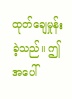ထုတ်ချေမှုန်းခဲ့သည်။ ဤအပေါ်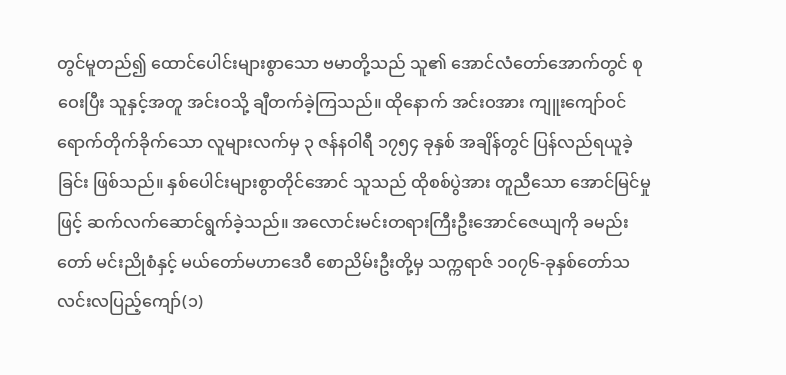တွင်မူတည်၍ ထောင်ပေါင်းများစွာသော ဗမာတို့သည် သူ၏ အောင်လံတော်အောက်တွင် စုဝေးပြီး သူနှင့်အတူ အင်းဝသို့ ချီတက်ခဲ့ကြသည်။ ထိုနောက် အင်းဝအား ကျူးကျော်ဝင်ရောက်တိုက်ခိုက်သော လူများလက်မှ ၃ ဇန်နဝါရီ ၁၇၅၄ ခုနှစ် အချိန်တွင် ပြန်လည်ရယူခဲ့ခြင်း ဖြစ်သည်။ နှစ်ပေါင်းများစွာတိုင်အောင် သူသည် ထိုစစ်ပွဲအား တူညီသော အောင်မြင်မှုဖြင့် ဆက်လက်ဆောင်ရွက်ခဲ့သည်။ အလောင်းမင်းတရားကြီးဦးအောင်ဇေယျကို ခမည်းတော် မင်းညိုစံနှင့် မယ်တော်မဟာဒေဝီ စောညိမ်းဦးတို့မှ သက္ကရာဇ် ၁၀၇၆-ခုနှစ်တော်သလင်းလပြည့်ကျော်(၁)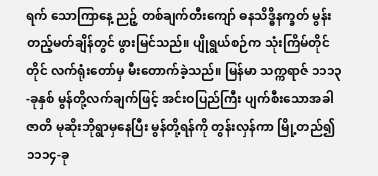ရက် သောကြာနေ့ ညဉ့် တစ်ချက်တီးကျော် ဓနသိဒ္ဓိနက္ခတ် မွန်းတည့်မတ်ချိန်တွင် ဖွားမြင်သည်။ ပျိုရွယ်စဉ်က သုံးကြိမ်တိုင်တိုင် လက်ရုံးတော်မှ မီးတောက်ခဲ့သည်။ မြန်မာ သက္ကရာဇ် ၁၁၁၃-ခုနှစ် မွန်တို့လက်ချက်ဖြင့် အင်းဝပြည်ကြီး ပျက်စီးသောအခါ ဇာတိ မုဆိုးဘိုရွာမှနေပြီး မွန်တို့ရန်ကို တွန်းလှန်ကာ မြို့တည်၍ ၁၁၁၄-ခု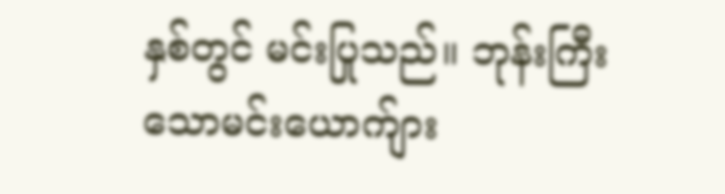နှစ်တွင် မင်းပြုသည်။ ဘုန်းကြီးသောမင်းယောက်ျား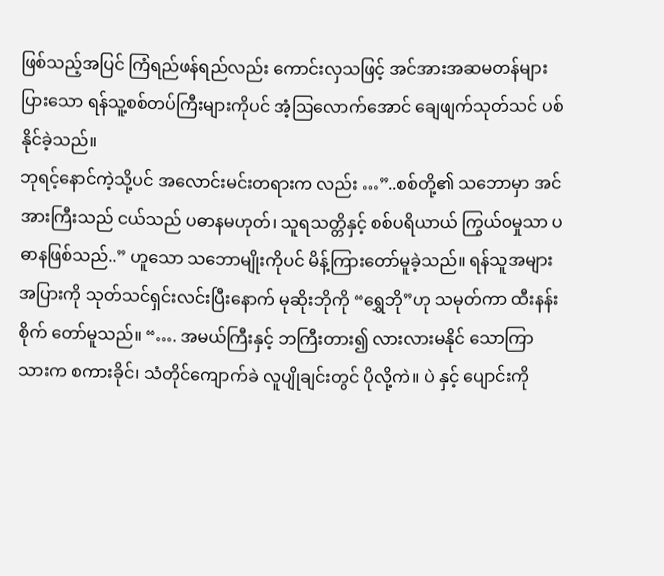ဖြစ်သည့်အပြင် ကြံရည်ဖန်ရည်လည်း ကောင်းလှသဖြင့် အင်အားအဆမတန်များပြားသော ရန်သူ့စစ်တပ်ကြီးများကိုပင် အံ့ဩလောက်အောင် ချေဖျက်သုတ်သင် ပစ်နိုင်ခဲ့သည်။
ဘုရင့်နောင်ကဲ့သို့ပင် အလောင်းမင်းတရားက လည်း …”..စစ်တို့၏ သဘောမှာ အင်အားကြီးသည် ငယ်သည် ပဓာနမဟုတ်၊ သူရသတ္တိနှင့် စစ်ပရိယာယ် ကြွယ်၀မှုသာ ပဓာနဖြစ်သည်..” ဟူသော သဘောမျိုးကိုပင် မိန့်ကြားတော်မူခဲ့သည်။ ရန်သူအများအပြားကို သုတ်သင်ရှင်းလင်းပြီးနောက် မုဆိုးဘိုကို “ရွှေဘို”ဟု သမုတ်ကာ ထီးနန်းစိုက် တော်မူသည်။ “…. အမယ်ကြီးနှင့် ဘကြီးတား၍ လားလားမနိုင် သောကြာသားက စကားခိုင်၊ သံတိုင်ကျောက်ခဲ လူပျိုချင်းတွင် ပိုလို့ကဲ။ ပဲ နှင့် ပျောင်းကို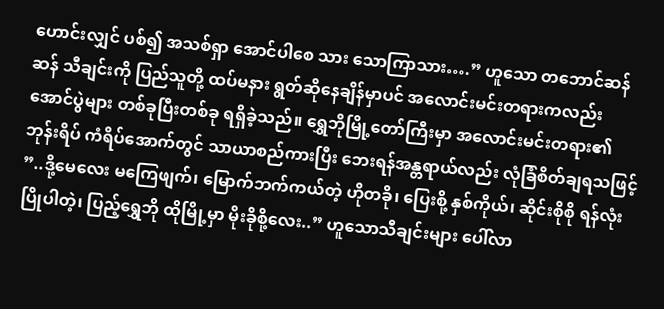ဟောင်းလျှင် ပစ်၍ အသစ်ရှာ အောင်ပါစေ သား သောကြာသား….” ဟူသော တဘောင်ဆန်ဆန် သီချင်းကို ပြည်သူတို့ ထပ်မနား ရွတ်ဆိုနေချိန်မှာပင် အလောင်းမင်းတရားကလည်း အောင်ပွဲများ တစ်ခုပြီးတစ်ခု ရရှိခဲ့သည်။ ရွှေဘိုမြို့တော်ကြီးမှာ အလောင်းမင်းတရား၏ ဘုန်းရိပ် ကံရိပ်အောက်တွင် သာယာစည်ကားပြီး ဘေးရန်အန္တရာယ်လည်း လုံခြံစိတ်ချရသဖြင့် ”..ဒို့မေလေး မကြေဖျက်၊ မြောက်ဘက်ကယ်တဲ့ ဟိုတခို၊ ပြေးစို့ နှစ်ကိုယ်၊ ဆိုင်းစိုစို ရန်လုံးပြိုပါတဲ့၊ ပြည့်ရွှေဘို ထိုမြို့မှာ မိုးခိုစို့လေး..” ဟူသောသီချင်းများ ပေါ်လာ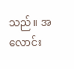သည်။ အလောင်း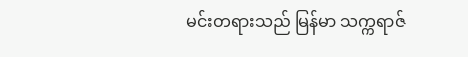မင်းတရားသည် မြန်မာ သက္ကရာဇ်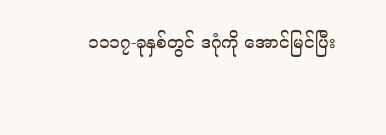၁၁၁၇-ခုနှစ်တွင် ဒဂုံကို အောင်မြင်ပြီး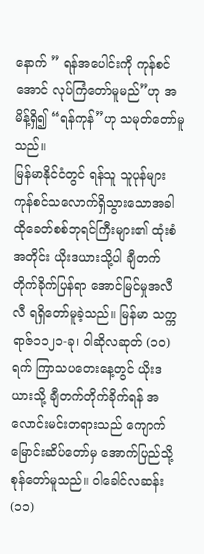နောက် ” ရန်အပေါင်းကို ကုန်စင်အောင် လုပ်ကြံတော်မူမည်”ဟု အမိန့်ရှိ၍ “ရန်ကုန်”ဟု သမုတ်တော်မူသည်။
မြန်မာနိုင်ငံတွင် ရန်သူ သူပုန်များ ကုန်စင်သလောက်ရှိသွားသောအခါ ထိုခေတ်စစ်ဘုရင်ကြီးများ၏ ထုံးစံအတိုင်း ယိုးဒယားသို့ပါ ချီတက်တိုက်ခိုက်ပြန်ရာ အောင်မြင်မှုအလီလီ ရရှိတော်မူခဲ့သည်။ မြန်မာ သက္ကရာဇ်၁၁၂၁-ခု၊ ဝါဆိုလဆုတ် (၁၀)ရက် ကြာသပတေးနေ့တွင် ယိုးဒယားသို့ ချီတက်တိုက်ခိုက်ရန် အလောင်းမင်းတရားသည် ကျောက်မြောင်းဆိပ်တော်မှ အောက်ပြည်သို့ စုန်တော်မူသည်။ ဝါခေါင်လဆန်း(၁၁)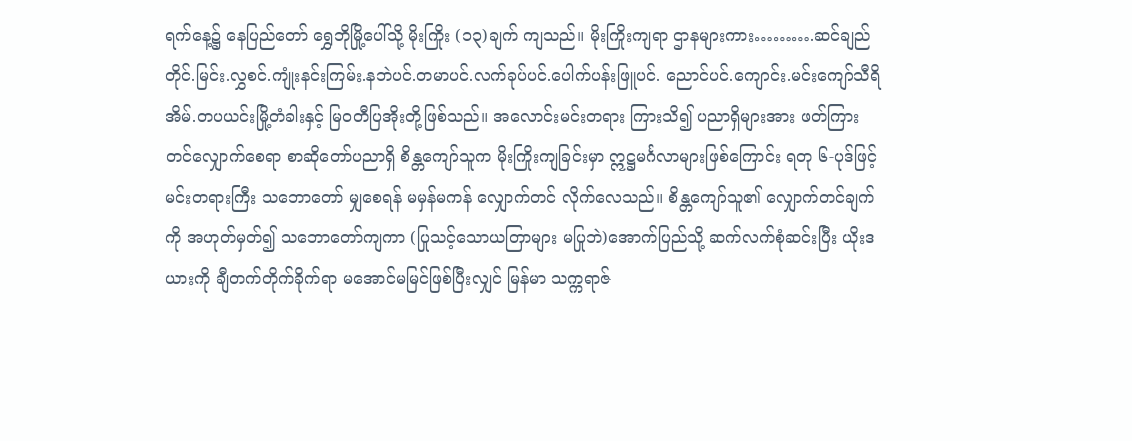ရက်နေ့၌ နေပြည်တော် ရွှေဘိုမြို့ပေါ်သို့ မိုးကြိုး (၁၃)ချက် ကျသည်။ မိုးကြိုးကျရာ ဌာနများကား……….ဆင်ချည်တိုင်.မြင်း.လွှစင်.ကျုံးနင်းကြမ်း.နဘဲပင်.တမာပင်.လက်ခုပ်ပင်.ပေါက်ပန်းဖြူပင်. ညောင်ပင်.ကျောင်း.မင်းကျော်သီရိအိမ်.တပယင်းမြို့တံခါးနှင့် မြ၀တီပြအိုးတို့ဖြစ်သည်။ အလောင်းမင်းတရား ကြားသိ၍ ပညာရှိများအား ဖတ်ကြားတင်လျှောက်စေရာ စာဆိုတော်ပညာရှိ စိန္တကျော်သူက မိုးကြိုးကျခြင်းမှာ ဣဋ္ဌမင်္ဂလာများဖြစ်ကြောင်း ရတု ၆-ပုဒ်ဖြင့် မင်းတရားကြီး သဘောတော် မျှစေရန် မမှန်မကန် လျှောက်တင် လိုက်လေသည်။ စိန္တကျော်သူ၏ လျှောက်တင်ချက်ကို အဟုတ်မှတ်၍ သဘောတော်ကျကာ (ပြုသင့်သောယတြာများ မပြုဘဲ)အောက်ပြည်သို့ ဆက်လက်စုံဆင်းပြီး ယိုးဒယားကို ချီတက်တိုက်ခိုက်ရာ မအောင်မမြင်ဖြစ်ပြီးလျှင် မြန်မာ သက္ကရာဇ်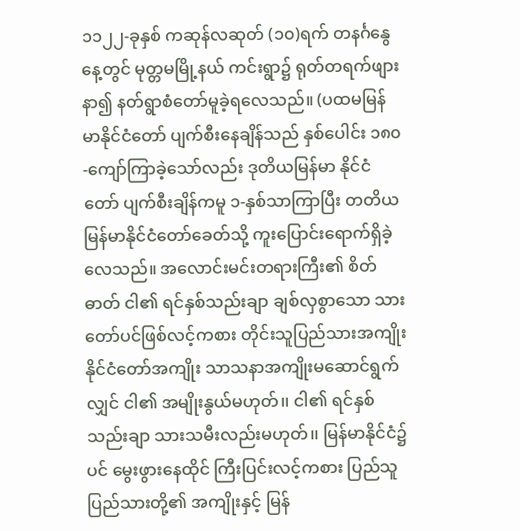၁၁၂၂-ခုနှစ် ကဆုန်လဆုတ် (၁၀)ရက် တနင်္ဂနွေနေ့တွင် မုတ္တမမြို့နယ် ကင်းရွာ၌ ရုတ်တရက်ဖျားနာ၍ နတ်ရွာစံတော်မူခဲ့ရလေသည်။ (ပထမမြန်မာနိုင်ငံတော် ပျက်စီးနေချိန်သည် နှစ်ပေါင်း ၁၈၀-ကျော်ကြာခဲ့သော်လည်း ဒုတိယမြန်မာ နိုင်ငံတော် ပျက်စီးချိန်ကမူ ၁-နှစ်သာကြာပြီး တတိယမြန်မာနိုင်ငံတော်ခေတ်သို့ ကူးပြောင်းရောက်ရှိခဲ့လေသည်။ အလောင်းမင်းတရားကြီး၏ စိတ်ဓာတ် ငါ၏ ရင်နှစ်သည်းချာ ချစ်လှစွာသော သားတော်ပင်ဖြစ်လင့်ကစား တိုင်းသူပြည်သားအကျိုး နိုင်ငံတော်အကျိုး သာသနာအကျိုးမဆောင်ရွက်လျှင် ငါ၏ အမျိုးနွယ်မဟုတ်၊၊ ငါ၏ ရင်နှစ်သည်းချာ သားသမီးလည်းမဟုတ်၊၊ မြန်မာနိုင်ငံ၌ပင် မွေးဖွားနေထိုင် ကြီးပြင်းလင့်ကစား ပြည်သူပြည်သားတို့၏ အကျိုးနှင့် မြန်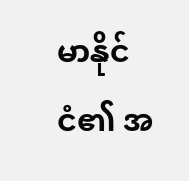မာနိုင်ငံ၏ အ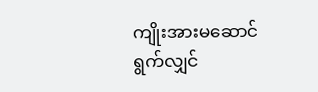ကျိုးအားမဆောင်ရွက်လျှင်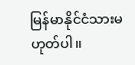မြန်မာနိုင်ငံသားမဟုတ်ပါ၊၊